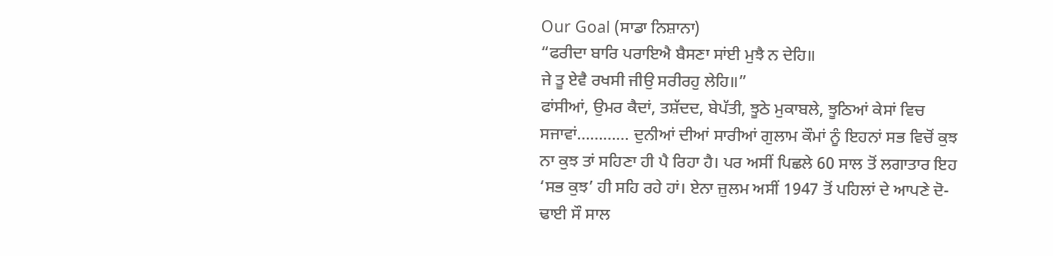Our Goal (ਸਾਡਾ ਨਿਸ਼ਾਨਾ)
“ਫਰੀਦਾ ਬਾਰਿ ਪਰਾਇਐ ਬੈਸਣਾ ਸਾਂਈ ਮੁਝੈ ਨ ਦੇਹਿ॥
ਜੇ ਤੂ ਏਵੈ ਰਖਸੀ ਜੀਉ ਸਰੀਰਹੁ ਲੇਹਿ॥”
ਫਾਂਸੀਆਂ, ਉਮਰ ਕੈਦਾਂ, ਤਸ਼ੱਦਦ, ਬੇਪੱਤੀ, ਝੂਠੇ ਮੁਕਾਬਲੇ, ਝੂਠਿਆਂ ਕੇਸਾਂ ਵਿਚ ਸਜਾਵਾਂ………… ਦੁਨੀਆਂ ਦੀਆਂ ਸਾਰੀਆਂ ਗੁਲਾਮ ਕੌਮਾਂ ਨੂੰ ਇਹਨਾਂ ਸਭ ਵਿਚੋਂ ਕੁਝ ਨਾ ਕੁਝ ਤਾਂ ਸਹਿਣਾ ਹੀ ਪੈ ਰਿਹਾ ਹੈ। ਪਰ ਅਸੀਂ ਪਿਛਲੇ 60 ਸਾਲ ਤੋਂ ਲਗਾਤਾਰ ਇਹ ‘ਸਭ ਕੁਝ’ ਹੀ ਸਹਿ ਰਹੇ ਹਾਂ। ਏਨਾ ਜ਼ੁਲਮ ਅਸੀਂ 1947 ਤੋਂ ਪਹਿਲਾਂ ਦੇ ਆਪਣੇ ਦੋ-ਢਾਈ ਸੌ ਸਾਲ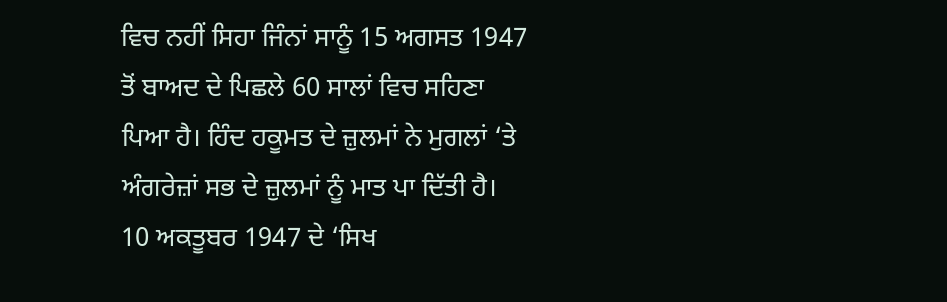ਵਿਚ ਨਹੀਂ ਸਿਹਾ ਜਿੰਨਾਂ ਸਾਨੂੰ 15 ਅਗਸਤ 1947 ਤੋਂ ਬਾਅਦ ਦੇ ਪਿਛਲੇ 60 ਸਾਲਾਂ ਵਿਚ ਸਹਿਣਾ ਪਿਆ ਹੈ। ਹਿੰਦ ਹਕੂਮਤ ਦੇ ਜ਼ੁਲਮਾਂ ਨੇ ਮੁਗਲਾਂ ‘ਤੇ ਅੰਗਰੇਜ਼ਾਂ ਸਭ ਦੇ ਜ਼ੁਲਮਾਂ ਨੂੰ ਮਾਤ ਪਾ ਦਿੱਤੀ ਹੈ।
10 ਅਕਤੂਬਰ 1947 ਦੇ ‘ਸਿਖ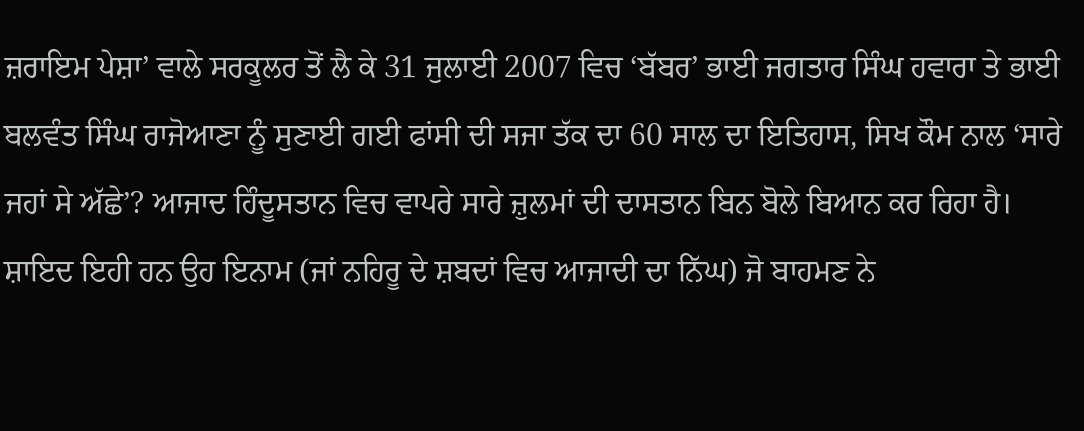ਜ਼ਰਾਇਮ ਪੇਸ਼ਾ’ ਵਾਲੇ ਸਰਕੂਲਰ ਤੋਂ ਲੈ ਕੇ 31 ਜੁਲਾਈ 2007 ਵਿਚ ‘ਬੱਬਰ’ ਭਾਈ ਜਗਤਾਰ ਸਿੰਘ ਹਵਾਰਾ ਤੇ ਭਾਈ ਬਲਵੰਤ ਸਿੰਘ ਰਾਜੋਆਣਾ ਨੂੰ ਸੁਣਾਈ ਗਈ ਫਾਂਸੀ ਦੀ ਸਜਾ ਤੱਕ ਦਾ 60 ਸਾਲ ਦਾ ਇਤਿਹਾਸ, ਸਿਖ ਕੌਮ ਨਾਲ ‘ਸਾਰੇ ਜਹਾਂ ਸੇ ਅੱਛੇ’? ਆਜਾਦ ਹਿੰਦੂਸਤਾਨ ਵਿਚ ਵਾਪਰੇ ਸਾਰੇ ਜ਼ੁਲਮਾਂ ਦੀ ਦਾਸਤਾਨ ਬਿਨ ਬੋਲੇ ਬਿਆਨ ਕਰ ਰਿਹਾ ਹੈ। ਸ਼ਾਇਦ ਇਹੀ ਹਨ ਉਹ ਇਨਾਮ (ਜਾਂ ਨਹਿਰੂ ਦੇ ਸ਼ਬਦਾਂ ਵਿਚ ਆਜਾਦੀ ਦਾ ਨਿੱਘ) ਜੋ ਬਾਹਮਣ ਨੇ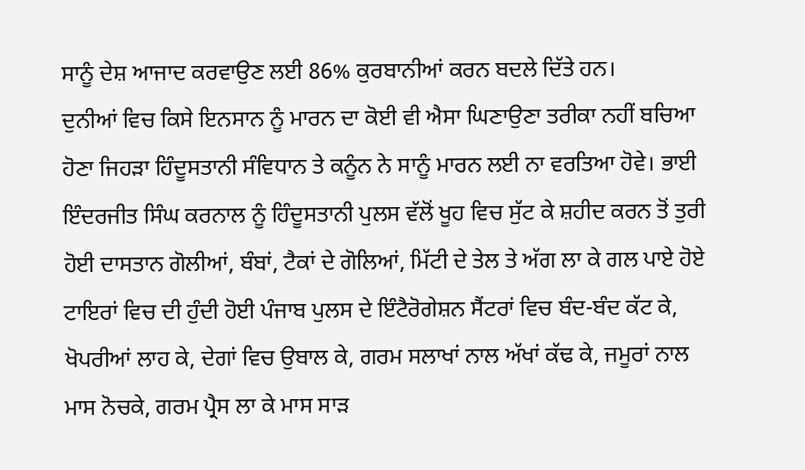ਸਾਨੂੰ ਦੇਸ਼ ਆਜਾਦ ਕਰਵਾਉਣ ਲਈ 86% ਕੁਰਬਾਨੀਆਂ ਕਰਨ ਬਦਲੇ ਦਿੱਤੇ ਹਨ।
ਦੁਨੀਆਂ ਵਿਚ ਕਿਸੇ ਇਨਸਾਨ ਨੂੰ ਮਾਰਨ ਦਾ ਕੋਈ ਵੀ ਐਸਾ ਘਿਣਾਉਣਾ ਤਰੀਕਾ ਨਹੀਂ ਬਚਿਆ ਹੋਣਾ ਜਿਹੜਾ ਹਿੰਦੂਸਤਾਨੀ ਸੰਵਿਧਾਨ ਤੇ ਕਨੂੰਨ ਨੇ ਸਾਨੂੰ ਮਾਰਨ ਲਈ ਨਾ ਵਰਤਿਆ ਹੋਵੇ। ਭਾਈ ਇੰਦਰਜੀਤ ਸਿੰਘ ਕਰਨਾਲ ਨੂੰ ਹਿੰਦੂਸਤਾਨੀ ਪੁਲਸ ਵੱਲੋਂ ਖੂਹ ਵਿਚ ਸੁੱਟ ਕੇ ਸ਼ਹੀਦ ਕਰਨ ਤੋਂ ਤੁਰੀ ਹੋਈ ਦਾਸਤਾਨ ਗੋਲੀਆਂ, ਬੰਬਾਂ, ਟੈਕਾਂ ਦੇ ਗੋਲਿਆਂ, ਮਿੱਟੀ ਦੇ ਤੇਲ ਤੇ ਅੱਗ ਲਾ ਕੇ ਗਲ ਪਾਏ ਹੋਏ ਟਾਇਰਾਂ ਵਿਚ ਦੀ ਹੁੰਦੀ ਹੋਈ ਪੰਜਾਬ ਪੁਲਸ ਦੇ ਇੰਟੈਰੋਗੇਸ਼ਨ ਸੈਂਟਰਾਂ ਵਿਚ ਬੰਦ-ਬੰਦ ਕੱਟ ਕੇ, ਖੋਪਰੀਆਂ ਲਾਹ ਕੇ, ਦੇਗਾਂ ਵਿਚ ਉਬਾਲ ਕੇ, ਗਰਮ ਸਲਾਖਾਂ ਨਾਲ ਅੱਖਾਂ ਕੱਢ ਕੇ, ਜਮੂਰਾਂ ਨਾਲ ਮਾਸ ਨੋਚਕੇ, ਗਰਮ ਪ੍ਰੈਸ ਲਾ ਕੇ ਮਾਸ ਸਾੜ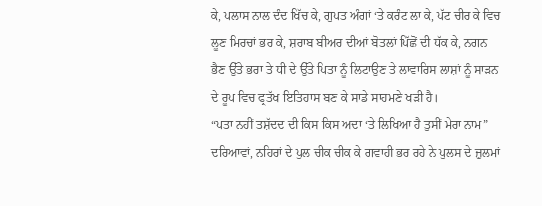ਕੇ, ਪਲਾਸ ਨਾਲ ਦੰਦ ਖਿੱਚ ਕੇ, ਗੁਪਤ ਅੰਗਾਂ ‘ਤੇ ਕਰੰਟ ਲਾ ਕੇ, ਪੱਟ ਚੀਰ ਕੇ ਵਿਚ ਲੂਣ ਮਿਰਚਾਂ ਭਰ ਕੇ, ਸ਼ਰਾਬ ਬੀਅਰ ਦੀਆਂ ਬੋਤਲਾਂ ਪਿੱਛੋਂ ਦੀ ਧੱਕ ਕੇ, ਨਗਨ ਭੈਣ ਉੱਤੇ ਭਰਾ ਤੇ ਧੀ ਦੇ ਉੱਤੇ ਪਿਤਾ ਨੂੰ ਲਿਟਾਉਣ ਤੇ ਲਾਵਾਰਿਸ ਲਾਸ਼ਾਂ ਨੂੰ ਸਾੜਨ ਦੇ ਰੂਪ ਵਿਚ ਫ੍ਰਤੱਖ ਇਤਿਹਾਸ ਬਣ ਕੇ ਸਾਡੇ ਸਾਹਮਣੇ ਖੜੀ ਹੈ।
“ਪਤਾ ਨਹੀਂ ਤਸ਼ੱਦਦ ਦੀ ਕਿਸ ਕਿਸ ਅਦਾ ‘ਤੇ ਲਿਖਿਆ ਹੈ ਤੁਸੀਂ ਮੇਰਾ ਨਾਮ”
ਦਰਿਆਵਾਂ, ਨਹਿਰਾਂ ਦੇ ਪੁਲ ਚੀਕ ਚੀਕ ਕੇ ਗਵਾਹੀ ਭਰ ਰਹੇ ਨੇ ਪੁਲਸ ਦੇ ਜ਼ੁਲਮਾਂ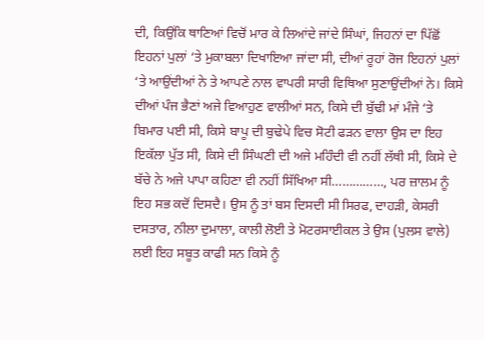ਦੀ, ਕਿਉਂਕਿ ਥਾਣਿਆਂ ਵਿਚੋਂ ਮਾਰ ਕੇ ਲਿਆਂਦੇ ਜਾਂਦੇ ਸਿੰਘਾਂ, ਜਿਹਨਾਂ ਦਾ ਪਿੱਛੋਂ ਇਹਨਾਂ ਪੁਲਾਂ ‘ਤੇ ਮੁਕਾਬਲਾ ਦਿਖਾਇਆ ਜਾਂਦਾ ਸੀ, ਦੀਆਂ ਰੂਹਾਂ ਰੋਜ ਇਹਨਾਂ ਪੁਲਾਂ ‘ਤੇ ਆਉਂਦੀਆਂ ਨੇ ਤੇ ਆਪਣੇ ਨਾਲ ਵਾਪਰੀ ਸਾਰੀ ਵਿਥਿਆ ਸੁਣਾਉਂਦੀਆਂ ਨੇ। ਕਿਸੇ ਦੀਆਂ ਪੰਜ ਭੈਣਾਂ ਅਜੇ ਵਿਆਹੁਣ ਵਾਲੀਆਂ ਸਨ, ਕਿਸੇ ਦੀ ਬੁੱਢੀ ਮਾਂ ਮੰਜੇ ‘ਤੇ ਬਿਮਾਰ ਪਈ ਸੀ, ਕਿਸੇ ਬਾਪੂ ਦੀ ਬੁਢੇਪੇ ਵਿਚ ਸੋਟੀ ਫੜਨ ਵਾਲਾ ਉਸ ਦਾ ਇਹ ਇਕੱਲਾ ਪੁੱਤ ਸੀ, ਕਿਸੇ ਦੀ ਸਿੰਘਣੀ ਦੀ ਅਜੇ ਮਹਿੰਦੀ ਵੀ ਨਹੀਂ ਲੱਥੀ ਸੀ, ਕਿਸੇ ਦੇ ਬੱਚੇ ਨੇ ਅਜੇ ਪਾਪਾ ਕਹਿਣਾ ਵੀ ਨਹੀਂ ਸਿੱਖਿਆ ਸੀ……………, ਪਰ ਜ਼ਾਲਮ ਨੂੰ ਇਹ ਸਭ ਕਦੋਂ ਦਿਸਦੈ। ਉਸ ਨੂੰ ਤਾਂ ਬਸ ਦਿਸਦੀ ਸੀ ਸਿਰਫ, ਦਾਹੜੀ, ਕੇਸਰੀ ਦਸਤਾਰ, ਨੀਲਾ ਦੁਮਾਲਾ, ਕਾਲੀ ਲੋਈ ਤੇ ਮੋਟਰਸਾਈਕਲ ਤੇ ਉਸ (ਪੁਲਸ ਵਾਲੇ) ਲਈ ਇਹ ਸਬੂਤ ਕਾਫੀ ਸਨ ਕਿਸੇ ਨੂੰ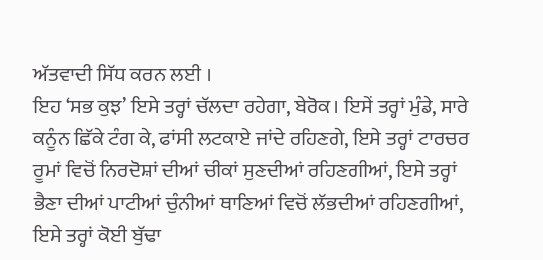ਅੱਤਵਾਦੀ ਸਿੱਧ ਕਰਨ ਲਈ ।
ਇਹ ‘ਸਭ ਕੁਝ’ ਇਸੇ ਤਰ੍ਹਾਂ ਚੱਲਦਾ ਰਹੇਗਾ, ਬੇਰੋਕ। ਇਸੇਂ ਤਰ੍ਹਾਂ ਮੁੰਡੇ, ਸਾਰੇ ਕਨੂੰਨ ਛਿੱਕੇ ਟੰਗ ਕੇ, ਫਾਂਸੀ ਲਟਕਾਏ ਜਾਂਦੇ ਰਹਿਣਗੇ, ਇਸੇ ਤਰ੍ਹਾਂ ਟਾਰਚਰ ਰੂਮਾਂ ਵਿਚੋਂ ਨਿਰਦੋਸ਼ਾਂ ਦੀਆਂ ਚੀਕਾਂ ਸੁਣਦੀਆਂ ਰਹਿਣਗੀਆਂ, ਇਸੇ ਤਰ੍ਹਾਂ ਭੈਣਾ ਦੀਆਂ ਪਾਟੀਆਂ ਚੁੰਨੀਆਂ ਥਾਣਿਆਂ ਵਿਚੋਂ ਲੱਭਦੀਆਂ ਰਹਿਣਗੀਆਂ, ਇਸੇ ਤਰ੍ਹਾਂ ਕੋਈ ਬੁੱਢਾ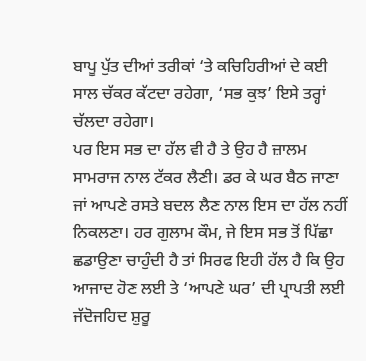ਬਾਪੂ ਪੁੱਤ ਦੀਆਂ ਤਰੀਕਾਂ ‘ਤੇ ਕਚਿਹਿਰੀਆਂ ਦੇ ਕਈ ਸਾਲ ਚੱਕਰ ਕੱਟਦਾ ਰਹੇਗਾ, ‘ਸਭ ਕੁਝ’ ਇਸੇ ਤਰ੍ਹਾਂ ਚੱਲਦਾ ਰਹੇਗਾ।
ਪਰ ਇਸ ਸਭ ਦਾ ਹੱਲ ਵੀ ਹੈ ਤੇ ਉਹ ਹੈ ਜ਼ਾਲਮ ਸਾਮਰਾਜ ਨਾਲ ਟੱਕਰ ਲੈਣੀ। ਡਰ ਕੇ ਘਰ ਬੈਠ ਜਾਣਾ ਜਾਂ ਆਪਣੇ ਰਸਤੇ ਬਦਲ ਲੈਣ ਨਾਲ ਇਸ ਦਾ ਹੱਲ ਨਹੀਂ ਨਿਕਲਣਾ। ਹਰ ਗੁਲਾਮ ਕੌਮ, ਜੇ ਇਸ ਸਭ ਤੋਂ ਪਿੱਛਾ ਛਡਾਉਣਾ ਚਾਹੁੰਦੀ ਹੈ ਤਾਂ ਸਿਰਫ ਇਹੀ ਹੱਲ ਹੈ ਕਿ ਉਹ ਆਜਾਦ ਹੋਣ ਲਈ ਤੇ ‘ਆਪਣੇ ਘਰ’ ਦੀ ਪ੍ਰਾਪਤੀ ਲਈ ਜੱਦੋਜਹਿਦ ਸ਼ੁਰੂ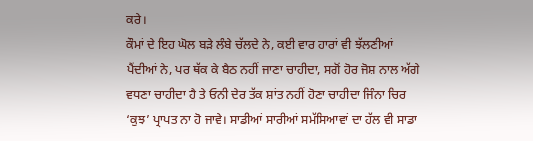ਕਰੇ।
ਕੌਮਾਂ ਦੇ ਇਹ ਘੋਲ ਬੜੇ ਲੰਬੇ ਚੱਲਦੇ ਨੇ, ਕਈ ਵਾਰ ਹਾਰਾਂ ਵੀ ਝੱਲਣੀਆਂ ਪੈਂਦੀਆਂ ਨੇ, ਪਰ ਥੱਕ ਕੇ ਬੈਠ ਨਹੀਂ ਜਾਣਾ ਚਾਹੀਦਾ, ਸਗੋਂ ਹੋਰ ਜੋਸ਼ ਨਾਲ ਅੱਗੇ ਵਧਣਾ ਚਾਹੀਦਾ ਹੈ ਤੇ ਓਨੀ ਦੇਰ ਤੱਕ ਸ਼ਾਂਤ ਨਹੀਂ ਹੋਣਾ ਚਾਹੀਦਾ ਜਿੰਨਾ ਚਿਰ ‘ਕੁਝ’ ਪ੍ਰਾਪਤ ਨਾ ਹੋ ਜਾਵੇ। ਸਾਡੀਆਂ ਸਾਰੀਆਂ ਸਮੱਸਿਆਵਾਂ ਦਾ ਹੱਲ ਵੀ ਸਾਡਾ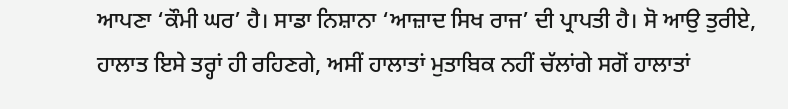ਆਪਣਾ ‘ਕੌਮੀ ਘਰ’ ਹੈ। ਸਾਡਾ ਨਿਸ਼ਾਨਾ ‘ਆਜ਼ਾਦ ਸਿਖ ਰਾਜ’ ਦੀ ਪ੍ਰਾਪਤੀ ਹੈ। ਸੋ ਆਉ ਤੁਰੀਏ, ਹਾਲਾਤ ਇਸੇ ਤਰ੍ਹਾਂ ਹੀ ਰਹਿਣਗੇ, ਅਸੀਂ ਹਾਲਾਤਾਂ ਮੁਤਾਬਿਕ ਨਹੀਂ ਚੱਲਾਂਗੇ ਸਗੋਂ ਹਾਲਾਤਾਂ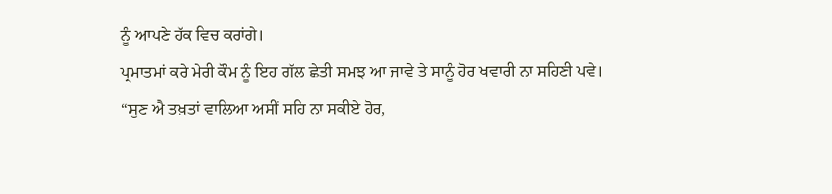ਨੂੰ ਆਪਣੇ ਹੱਕ ਵਿਚ ਕਰਾਂਗੇ।
ਪ੍ਰਮਾਤਮਾਂ ਕਰੇ ਮੇਰੀ ਕੌਮ ਨੂੰ ਇਹ ਗੱਲ ਛੇਤੀ ਸਮਝ ਆ ਜਾਵੇ ਤੇ ਸਾਨੂੰ ਹੋਰ ਖਵਾਰੀ ਨਾ ਸਹਿਣੀ ਪਵੇ।
“ਸੁਣ ਐ ਤਖ਼ਤਾਂ ਵਾਲਿਆ ਅਸੀਂ ਸਹਿ ਨਾ ਸਕੀਏ ਹੋਰ,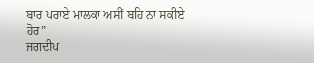ਬਾਰ ਪਰਾਏ ਮਾਲਕਾ ਅਸੀਂ ਬਹਿ ਨਾ ਸਕੀਏ ਹੋਰ”
ਜਗਦੀਪ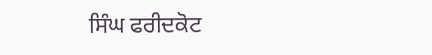ਸਿੰਘ ਫਰੀਦਕੋਟ